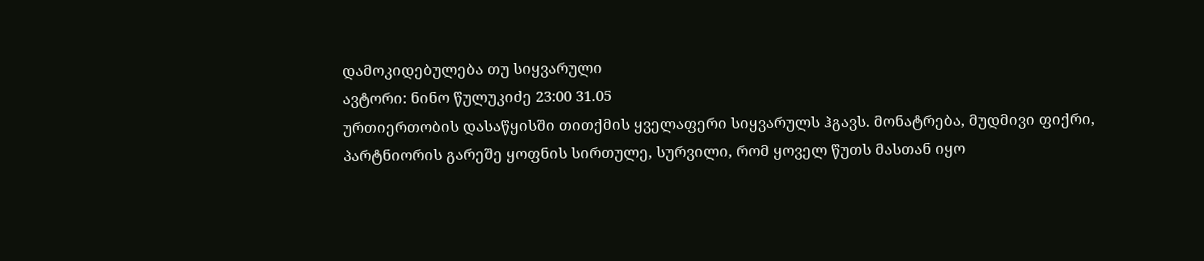დამოკიდებულება თუ სიყვარული
ავტორი: ნინო წულუკიძე 23:00 31.05
ურთიერთობის დასაწყისში თითქმის ყველაფერი სიყვარულს ჰგავს. მონატრება, მუდმივი ფიქრი, პარტნიორის გარეშე ყოფნის სირთულე, სურვილი, რომ ყოველ წუთს მასთან იყო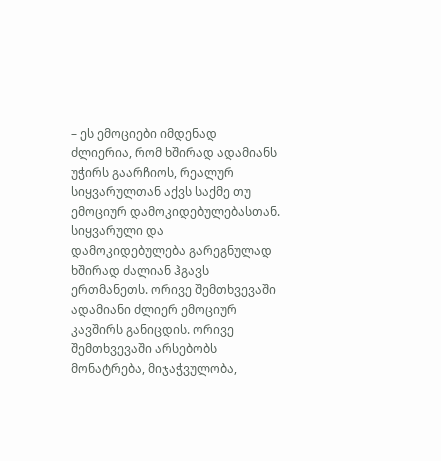– ეს ემოციები იმდენად ძლიერია, რომ ხშირად ადამიანს უჭირს გაარჩიოს, რეალურ სიყვარულთან აქვს საქმე თუ ემოციურ დამოკიდებულებასთან.
სიყვარული და დამოკიდებულება გარეგნულად ხშირად ძალიან ჰგავს ერთმანეთს. ორივე შემთხვევაში ადამიანი ძლიერ ემოციურ კავშირს განიცდის. ორივე შემთხვევაში არსებობს მონატრება, მიჯაჭვულობა,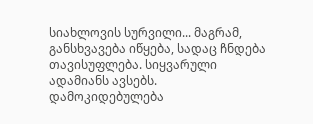სიახლოვის სურვილი... მაგრამ, განსხვავება იწყება, სადაც ჩნდება თავისუფლება. სიყვარული ადამიანს ავსებს. დამოკიდებულება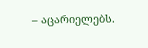– აცარიელებს.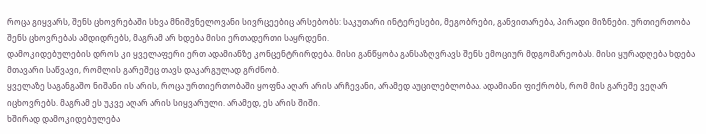როცა გიყვარს, შენს ცხოვრებაში სხვა მნიშვნელოვანი სივრცეებიც არსებობს: საკუთარი ინტერესები, მეგობრები, განვითარება, პირადი მიზნები. ურთიერთობა შენს ცხოვრებას ამდიდრებს, მაგრამ არ ხდება მისი ერთადერთი საყრდენი.
დამოკიდებულების დროს კი ყველაფერი ერთ ადამიანზე კონცენტრირდება. მისი განწყობა განსაზღვრავს შენს ემოციურ მდგომარეობას. მისი ყურადღება ხდება მთავარი საწვავი, რომლის გარეშეც თავს დაკარგულად გრძნობ.
ყველაზე საგანგაშო ნიშანი ის არის, როცა ურთიერთობაში ყოფნა აღარ არის არჩევანი, არამედ აუცილებლობაა. ადამიანი ფიქრობს, რომ მის გარეშე ვეღარ იცხოვრებს. მაგრამ ეს უკვე აღარ არის სიყვარული. არამედ, ეს არის შიში.
ხშირად დამოკიდებულება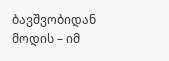ბავშვობიდან მოდის – იმ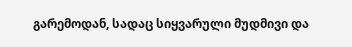გარემოდან, სადაც სიყვარული მუდმივი და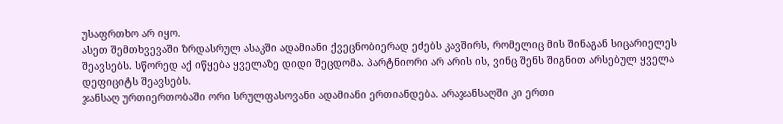უსაფრთხო არ იყო.
ასეთ შემთხვევაში ზრდასრულ ასაკში ადამიანი ქვეცნობიერად ეძებს კავშირს, რომელიც მის შინაგან სიცარიელეს შეავსებს. სწორედ აქ იწყება ყველაზე დიდი შეცდომა. პარტნიორი არ არის ის, ვინც შენს შიგნით არსებულ ყველა დეფიციტს შეავსებს.
ჯანსაღ ურთიერთობაში ორი სრულფასოვანი ადამიანი ერთიანდება. არაჯანსაღში კი ერთი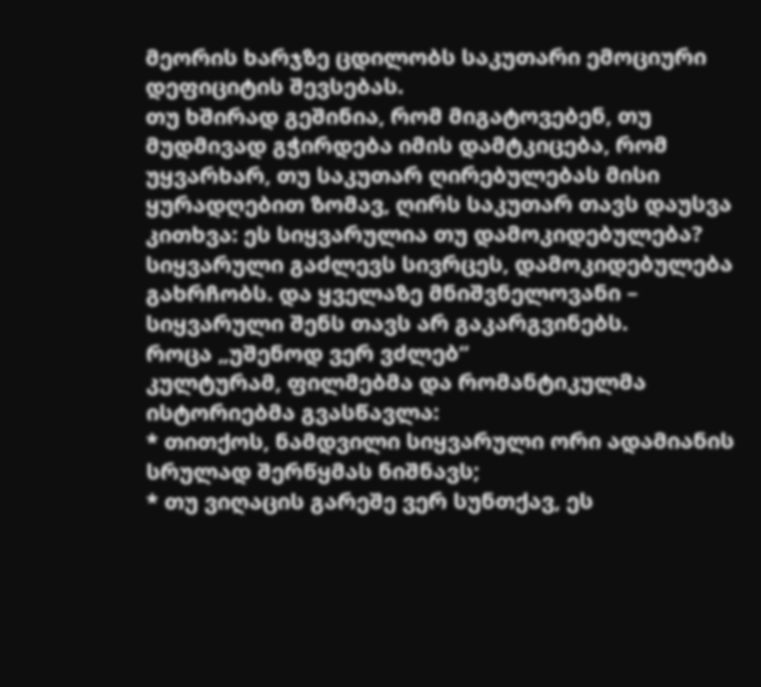მეორის ხარჯზე ცდილობს საკუთარი ემოციური დეფიციტის შევსებას.
თუ ხშირად გეშინია, რომ მიგატოვებენ, თუ მუდმივად გჭირდება იმის დამტკიცება, რომ უყვარხარ, თუ საკუთარ ღირებულებას მისი ყურადღებით ზომავ, ღირს საკუთარ თავს დაუსვა კითხვა: ეს სიყვარულია თუ დამოკიდებულება?
სიყვარული გაძლევს სივრცეს, დამოკიდებულება გახრჩობს. და ყველაზე მნიშვნელოვანი – სიყვარული შენს თავს არ გაკარგვინებს.
როცა „უშენოდ ვერ ვძლებ“
კულტურამ, ფილმებმა და რომანტიკულმა ისტორიებმა გვასწავლა:
* თითქოს, ნამდვილი სიყვარული ორი ადამიანის სრულად შერწყმას ნიშნავს;
* თუ ვიღაცის გარეშე ვერ სუნთქავ, ეს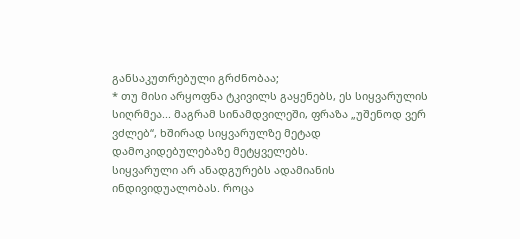განსაკუთრებული გრძნობაა;
* თუ მისი არყოფნა ტკივილს გაყენებს, ეს სიყვარულის სიღრმეა... მაგრამ სინამდვილეში, ფრაზა „უშენოდ ვერ ვძლებ“, ხშირად სიყვარულზე მეტად დამოკიდებულებაზე მეტყველებს.
სიყვარული არ ანადგურებს ადამიანის ინდივიდუალობას. როცა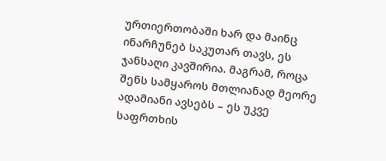ურთიერთობაში ხარ და მაინც ინარჩუნებ საკუთარ თავს, ეს ჯანსაღი კავშირია. მაგრამ, როცა შენს სამყაროს მთლიანად მეორე ადამიანი ავსებს – ეს უკვე საფრთხის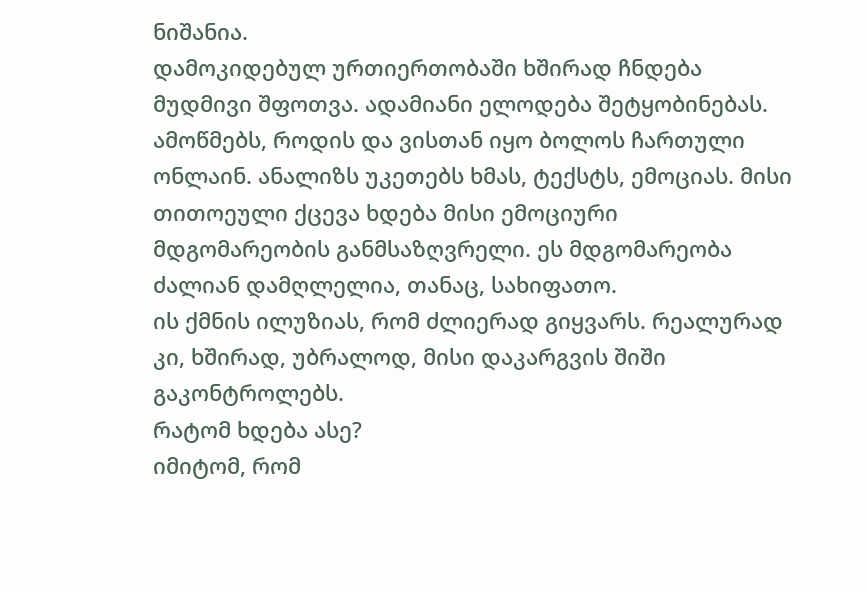ნიშანია.
დამოკიდებულ ურთიერთობაში ხშირად ჩნდება მუდმივი შფოთვა. ადამიანი ელოდება შეტყობინებას. ამოწმებს, როდის და ვისთან იყო ბოლოს ჩართული ონლაინ. ანალიზს უკეთებს ხმას, ტექსტს, ემოციას. მისი თითოეული ქცევა ხდება მისი ემოციური მდგომარეობის განმსაზღვრელი. ეს მდგომარეობა ძალიან დამღლელია, თანაც, სახიფათო.
ის ქმნის ილუზიას, რომ ძლიერად გიყვარს. რეალურად კი, ხშირად, უბრალოდ, მისი დაკარგვის შიში გაკონტროლებს.
რატომ ხდება ასე?
იმიტომ, რომ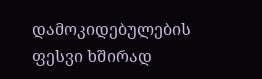დამოკიდებულების ფესვი ხშირად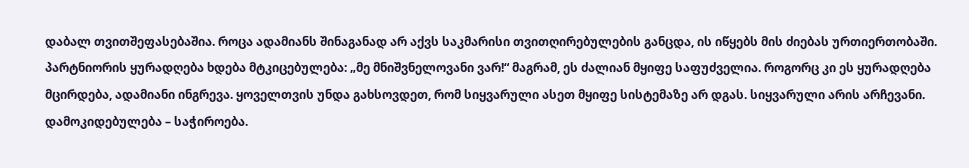დაბალ თვითშეფასებაშია. როცა ადამიანს შინაგანად არ აქვს საკმარისი თვითღირებულების განცდა, ის იწყებს მის ძიებას ურთიერთობაში. პარტნიორის ყურადღება ხდება მტკიცებულება: „მე მნიშვნელოვანი ვარ!“ მაგრამ, ეს ძალიან მყიფე საფუძველია. როგორც კი ეს ყურადღება მცირდება, ადამიანი ინგრევა. ყოველთვის უნდა გახსოვდეთ, რომ სიყვარული ასეთ მყიფე სისტემაზე არ დგას. სიყვარული არის არჩევანი. დამოკიდებულება – საჭიროება.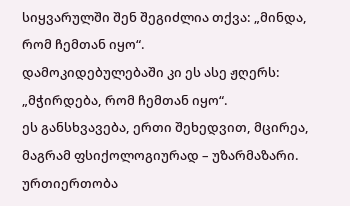სიყვარულში შენ შეგიძლია თქვა: „მინდა, რომ ჩემთან იყო“.
დამოკიდებულებაში კი ეს ასე ჟღერს: „მჭირდება, რომ ჩემთან იყო“.
ეს განსხვავება, ერთი შეხედვით, მცირეა, მაგრამ ფსიქოლოგიურად – უზარმაზარი.
ურთიერთობა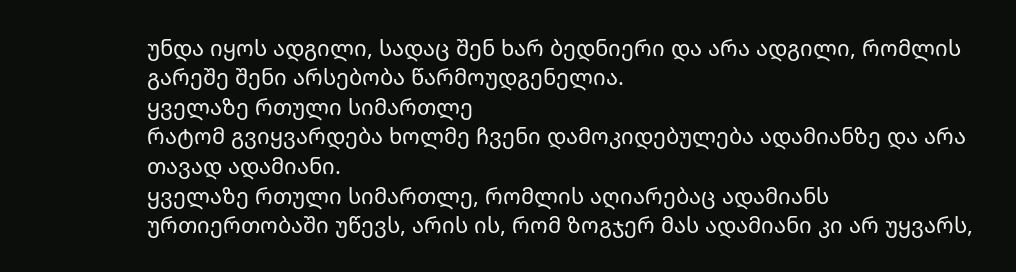უნდა იყოს ადგილი, სადაც შენ ხარ ბედნიერი და არა ადგილი, რომლის გარეშე შენი არსებობა წარმოუდგენელია.
ყველაზე რთული სიმართლე
რატომ გვიყვარდება ხოლმე ჩვენი დამოკიდებულება ადამიანზე და არა თავად ადამიანი.
ყველაზე რთული სიმართლე, რომლის აღიარებაც ადამიანს ურთიერთობაში უწევს, არის ის, რომ ზოგჯერ მას ადამიანი კი არ უყვარს,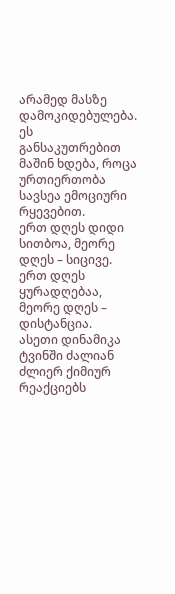არამედ მასზე დამოკიდებულება.
ეს განსაკუთრებით მაშინ ხდება, როცა ურთიერთობა სავსეა ემოციური რყევებით.
ერთ დღეს დიდი სითბოა, მეორე დღეს – სიცივე.
ერთ დღეს ყურადღებაა, მეორე დღეს – დისტანცია.
ასეთი დინამიკა ტვინში ძალიან ძლიერ ქიმიურ რეაქციებს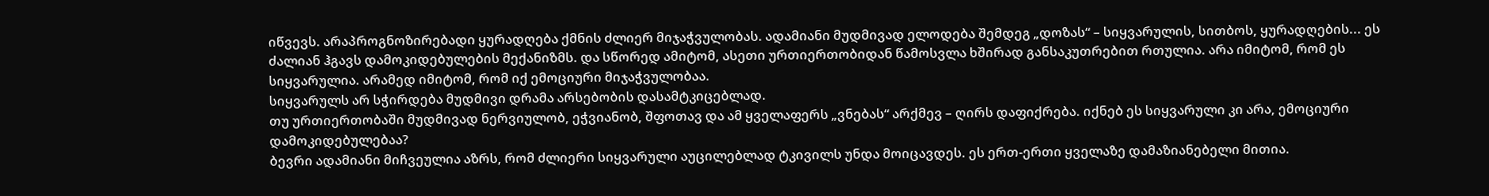იწვევს. არაპროგნოზირებადი ყურადღება ქმნის ძლიერ მიჯაჭვულობას. ადამიანი მუდმივად ელოდება შემდეგ „დოზას“ – სიყვარულის, სითბოს, ყურადღების... ეს ძალიან ჰგავს დამოკიდებულების მექანიზმს. და სწორედ ამიტომ, ასეთი ურთიერთობიდან წამოსვლა ხშირად განსაკუთრებით რთულია. არა იმიტომ, რომ ეს სიყვარულია. არამედ იმიტომ, რომ იქ ემოციური მიჯაჭვულობაა.
სიყვარულს არ სჭირდება მუდმივი დრამა არსებობის დასამტკიცებლად.
თუ ურთიერთობაში მუდმივად ნერვიულობ, ეჭვიანობ, შფოთავ და ამ ყველაფერს „ვნებას“ არქმევ – ღირს დაფიქრება. იქნებ ეს სიყვარული კი არა, ემოციური დამოკიდებულებაა?
ბევრი ადამიანი მიჩვეულია აზრს, რომ ძლიერი სიყვარული აუცილებლად ტკივილს უნდა მოიცავდეს. ეს ერთ-ერთი ყველაზე დამაზიანებელი მითია.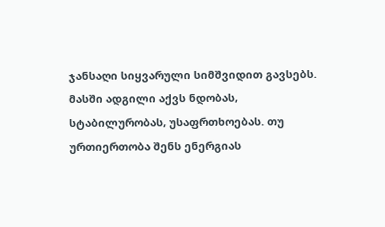ჯანსაღი სიყვარული სიმშვიდით გავსებს. მასში ადგილი აქვს ნდობას, სტაბილურობას, უსაფრთხოებას. თუ ურთიერთობა შენს ენერგიას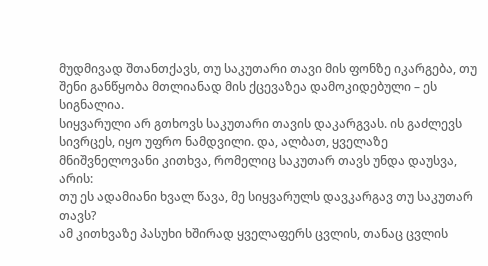მუდმივად შთანთქავს, თუ საკუთარი თავი მის ფონზე იკარგება, თუ შენი განწყობა მთლიანად მის ქცევაზეა დამოკიდებული – ეს სიგნალია.
სიყვარული არ გთხოვს საკუთარი თავის დაკარგვას. ის გაძლევს სივრცეს, იყო უფრო ნამდვილი. და, ალბათ, ყველაზე მნიშვნელოვანი კითხვა, რომელიც საკუთარ თავს უნდა დაუსვა, არის:
თუ ეს ადამიანი ხვალ წავა, მე სიყვარულს დავკარგავ თუ საკუთარ თავს?
ამ კითხვაზე პასუხი ხშირად ყველაფერს ცვლის, თანაც ცვლის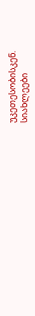უკეთესობისკენ.
სიახლეები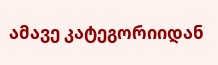ამავე კატეგორიიდან